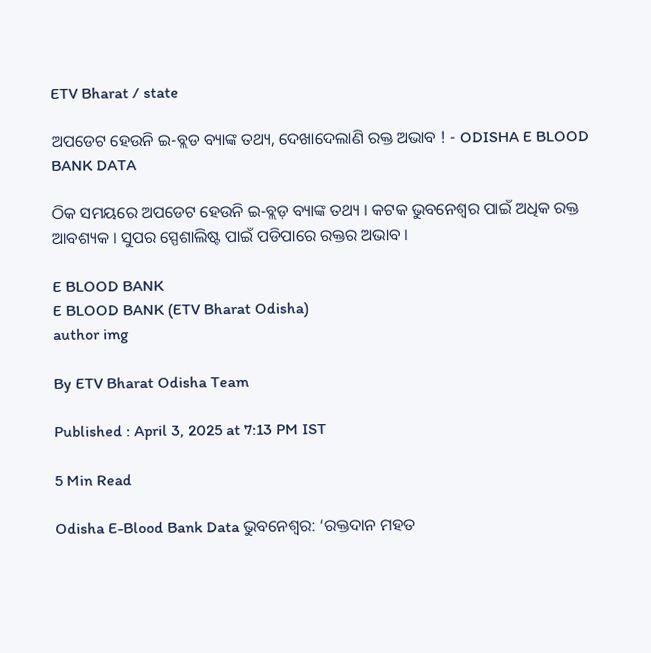ETV Bharat / state

ଅପଡେଟ ହେଉନି ଇ-ବ୍ଲଡ ବ୍ୟାଙ୍କ ତଥ୍ୟ, ଦେଖାଦେଲାଣି ରକ୍ତ ଅଭାବ ! - ODISHA E BLOOD BANK DATA

ଠିକ ସମୟରେ ଅପଡେଟ ହେଉନି ଇ-ବ୍ଲଡ଼ ବ୍ୟାଙ୍କ ତଥ୍ୟ । କଟକ ଭୁବନେଶ୍ଵର ପାଇଁ ଅଧିକ ରକ୍ତ ଆବଶ୍ୟକ । ସୁପର ସ୍ପେଶାଲିଷ୍ଟ ପାଇଁ ପଡିପାରେ ରକ୍ତର ଅଭାବ ।

E BLOOD BANK
E BLOOD BANK (ETV Bharat Odisha)
author img

By ETV Bharat Odisha Team

Published : April 3, 2025 at 7:13 PM IST

5 Min Read

Odisha E-Blood Bank Data ଭୁବନେଶ୍ବର: ‘ରକ୍ତଦାନ ମହତ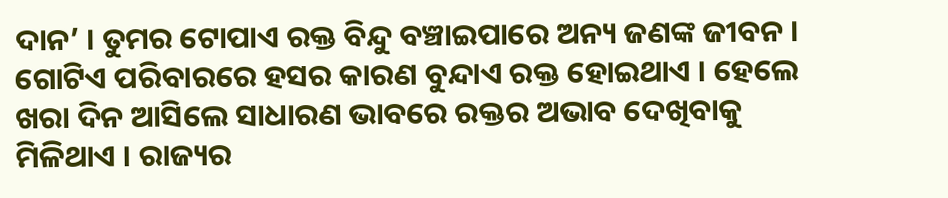ଦାନ’ । ତୁମର ଟୋପାଏ ରକ୍ତ ବିନ୍ଦୁ ବଞ୍ଚାଇପାରେ ଅନ୍ୟ ଜଣଙ୍କ ଜୀବନ । ଗୋଟିଏ ପରିବାରରେ ହସର କାରଣ ବୁନ୍ଦାଏ ରକ୍ତ ହୋଇଥାଏ । ହେଲେ ଖରା ଦିନ ଆସିଲେ ସାଧାରଣ ଭାବରେ ରକ୍ତର ଅଭାବ ଦେଖିବାକୁ ମିଳିଥାଏ । ରାଜ୍ୟର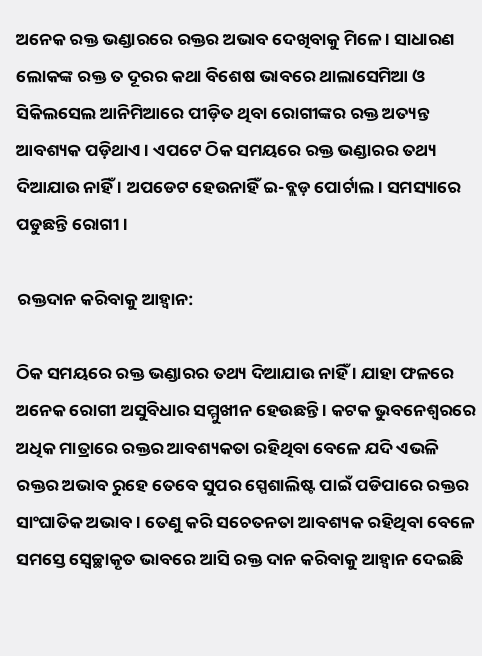ଅନେକ ରକ୍ତ ଭଣ୍ଡାରରେ ରକ୍ତର ଅଭାବ ଦେଖିବାକୁ ମିଳେ । ସାଧାରଣ ଲୋକଙ୍କ ରକ୍ତ ତ ଦୂରର କଥା ବିଶେଷ ଭାବରେ ଥାଲାସେମିଆ ଓ ସିକିଲସେଲ ଆନିମିଆରେ ପୀଡ଼ିତ ଥିବା ରୋଗୀଙ୍କର ରକ୍ତ ଅତ୍ୟନ୍ତ ଆବଶ୍ୟକ ପଡ଼ିଥାଏ । ଏପଟେ ଠିକ ସମୟରେ ରକ୍ତ ଭଣ୍ଡାରର ତଥ୍ୟ ଦିଆଯାଉ ନାହିଁ । ଅପଡେଟ ହେଉନାହିଁ ଇ-ବ୍ଲଡ଼ ପୋର୍ଟାଲ । ସମସ୍ୟାରେ ପଡୁଛନ୍ତି ରୋଗୀ ।

ରକ୍ତଦାନ କରିବାକୁ ଆହ୍ଵାନ:

ଠିକ ସମୟରେ ରକ୍ତ ଭଣ୍ଡାରର ତଥ୍ୟ ଦିଆଯାଉ ନାହିଁ । ଯାହା ଫଳରେ ଅନେକ ରୋଗୀ ଅସୁବିଧାର ସମ୍ମୁଖୀନ ହେଉଛନ୍ତି । କଟକ ଭୁବନେଶ୍ବରରେ ଅଧିକ ମାତ୍ରାରେ ରକ୍ତର ଆବଶ୍ୟକତା ରହିଥିବା ବେଳେ ଯଦି ଏଭଳି ରକ୍ତର ଅଭାବ ରୁହେ ତେବେ ସୁପର ସ୍ପେଶାଲିଷ୍ଟ ପାଇଁ ପଡିପାରେ ରକ୍ତର ସାଂଘାତିକ ଅଭାବ । ତେଣୁ କରି ସଚେତନତା ଆବଶ୍ୟକ ରହିଥିବା ବେଳେ ସମସ୍ତେ ସ୍ଵେଚ୍ଛାକୃତ ଭାବରେ ଆସି ରକ୍ତ ଦାନ କରିବାକୁ ଆହ୍ଵାନ ଦେଇଛି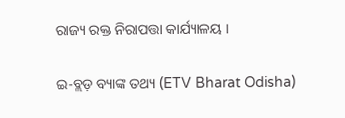ରାଜ୍ୟ ରକ୍ତ ନିରାପତ୍ତା କାର୍ଯ୍ୟାଳୟ ।

ଇ-ବ୍ଲଡ଼ ବ୍ୟାଙ୍କ ତଥ୍ୟ (ETV Bharat Odisha)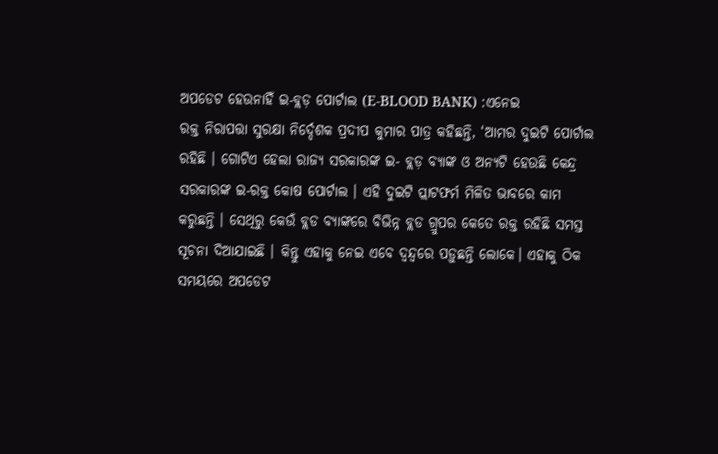ଅପଡେଟ ହେଉନାହିଁ ଇ-ବ୍ଲଡ଼ ପୋର୍ଟାଲ (E-BLOOD BANK) :ଏନେଇ
ରକ୍ତ ନିରାପତ୍ତା ସୁରକ୍ଷା ନିର୍ଦ୍ଦେଶକ ପ୍ରଦୀପ କୁମାର ପାତ୍ର କହିଛନ୍ତି, ‘ଆମର ଦୁଇଟି ପୋର୍ଟାଲ ରହିଛି । ଗୋଟିଏ ହେଲା ରାଜ୍ୟ ସରକାରଙ୍କ ଇ- ବ୍ଲଡ଼ ବ୍ୟାଙ୍କ ଓ ଅନ୍ୟଟି ହେଉଛି କେନ୍ଦ୍ର ସରକାରଙ୍କ ଇ-ରକ୍ତ କୋଷ ପୋର୍ଟାଲ । ଏହି ଦୁଇଟି ପ୍ଲାଟଫର୍ମ ମିଳିତ ଭାବରେ କାମ କରୁଛନ୍ତି । ସେଥିରୁ କେଉଁ ବ୍ଲଡ ବ୍ଯାଙ୍କରେ ବିଭିନ୍ନ ବ୍ଲଡ ଗ୍ରୁପର କେତେ ରକ୍ତ ରହିଛି ସମସ୍ତ ସୂଚନା ଦିଆଯାଇଛି । କିନ୍ତୁ ଏହାକୁ ନେଇ ଏବେ ଦ୍ଵନ୍ଦ୍ବରେ ପଡ଼ୁଛନ୍ତି ଲୋକେ। ଏହାକୁ ଠିକ ସମୟରେ ଅପଡେଟ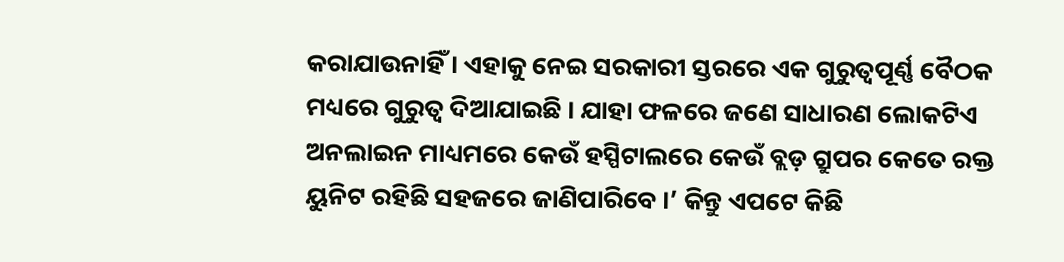କରାଯାଉନାହିଁ । ଏହାକୁ ନେଇ ସରକାରୀ ସ୍ତରରେ ଏକ ଗୁରୁତ୍ୱପୂର୍ଣ୍ଣ ବୈଠକ ମଧ୍ୟରେ ଗୁରୁତ୍ଵ ଦିଆଯାଇଛି । ଯାହା ଫଳରେ ଜଣେ ସାଧାରଣ ଲୋକଟିଏ ଅନଲାଇନ ମାଧ୍ୟମରେ କେଉଁ ହସ୍ପିଟାଲରେ କେଉଁ ବ୍ଲଡ଼ ଗ୍ରୁପର କେତେ ରକ୍ତ ୟୁନିଟ ରହିଛି ସହଜରେ ଜାଣିପାରିବେ ।’ କିନ୍ତୁ ଏପଟେ କିଛି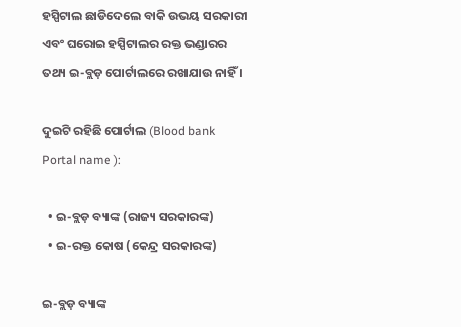ହସ୍ପିଟାଲ ଛାଡିଦେଲେ ବାକି ଉଭୟ ସରକାରୀ ଏବଂ ଘରୋଇ ହସ୍ପିଟାଲର ରକ୍ତ ଭଣ୍ଡାରର ତଥ୍ୟ ଇ-ବ୍ଲଡ଼ ପୋର୍ଟାଲରେ ରଖାଯାଉ ନାହିଁ ।

ଦୁଇଟି ରହିଛି ପୋର୍ଟାଲ (Blood bank Portal name ):

  • ଇ-ବ୍ଲଡ଼ ବ୍ୟାଙ୍କ (ରାଜ୍ୟ ସରକାରଙ୍କ)
  • ଇ-ରକ୍ତ କୋଷ (କେନ୍ଦ୍ର ସରକାରଙ୍କ)

ଇ-ବ୍ଲଡ଼ ବ୍ୟାଙ୍କ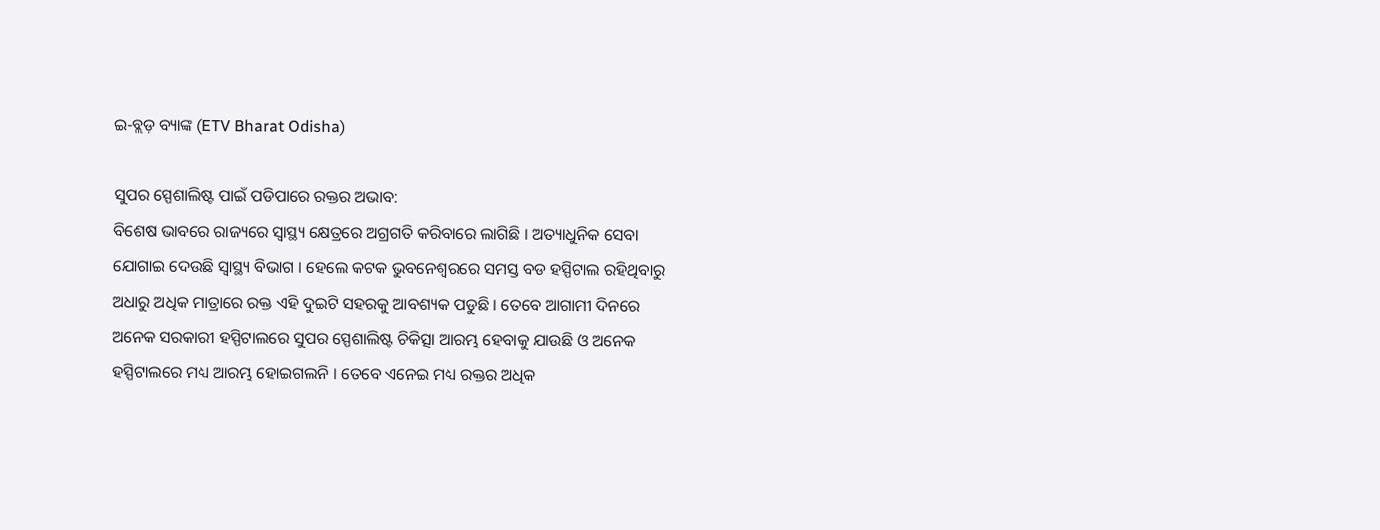ଇ-ବ୍ଲଡ଼ ବ୍ୟାଙ୍କ (ETV Bharat Odisha)

ସୁପର ସ୍ପେଶାଲିଷ୍ଟ ପାଇଁ ପଡିପାରେ ରକ୍ତର ଅଭାବ:
ବିଶେଷ ଭାବରେ ରାଜ୍ୟରେ ସ୍ୱାସ୍ଥ୍ୟ କ୍ଷେତ୍ରରେ ଅଗ୍ରଗତି କରିବାରେ ଲାଗିଛି । ଅତ୍ୟାଧୁନିକ ସେବା ଯୋଗାଇ ଦେଉଛି ସ୍ୱାସ୍ଥ୍ୟ ବିଭାଗ । ହେଲେ କଟକ ଭୁବନେଶ୍ବରରେ ସମସ୍ତ ବଡ ହସ୍ପିଟାଲ ରହିଥିବାରୁ ଅଧାରୁ ଅଧିକ ମାତ୍ରାରେ ରକ୍ତ ଏହି ଦୁଇଟି ସହରକୁ ଆବଶ୍ୟକ ପଡୁଛି । ତେବେ ଆଗାମୀ ଦିନରେ ଅନେକ ସରକାରୀ ହସ୍ପିଟାଲରେ ସୁପର ସ୍ପେଶାଲିଷ୍ଟ ଚିକିତ୍ସା ଆରମ୍ଭ ହେବାକୁ ଯାଉଛି ଓ ଅନେକ ହସ୍ପିଟାଲରେ ମଧ୍ୟ ଆରମ୍ଭ ହୋଇଗଲନି । ତେବେ ଏନେଇ ମଧ୍ୟ ରକ୍ତର ଅଧିକ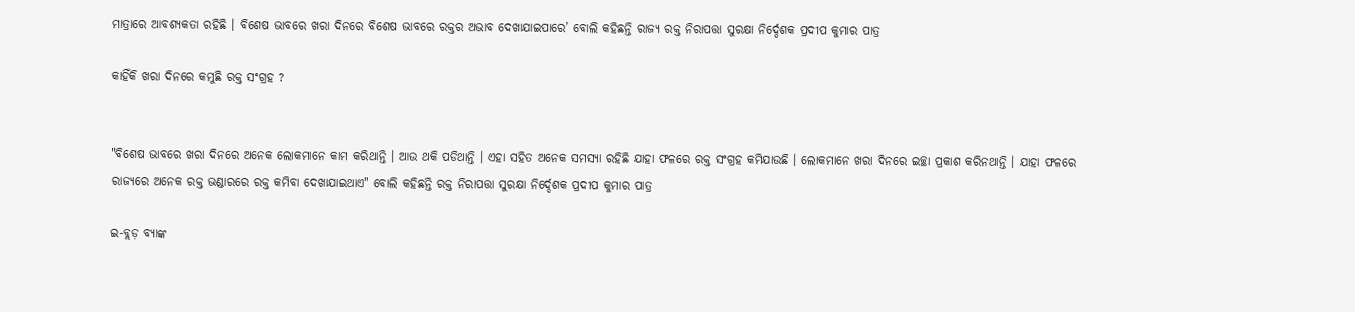ମାତ୍ରାରେ ଆବଶ୍ୟକତା ରହିଛି । ବିଶେଷ ଭାବରେ ଖରା ଦିନରେ ବିଶେଷ ଭାବରେ ରକ୍ତର ଅଭାବ ଦେଖାଯାଇପାରେ’ ବୋଲି କହିଛନ୍ତି ରାଜ୍ୟ ରକ୍ତ ନିରାପତ୍ତା ସୁରକ୍ଷା ନିର୍ଦ୍ଦେଶକ ପ୍ରଦୀପ କୁମାର ପାତ୍ର

କାହିଁକି ଖରା ଦିନରେ କମୁଛି ରକ୍ତ ସଂଗ୍ରହ ?


"ବିଶେଷ ଭାବରେ ଖରା ଦିନରେ ଅନେକ ଲୋକମାନେ କାମ କରିଥାନ୍ତି । ଆଉ ଥକି ପଡିଥାନ୍ତି । ଏହା ସହିତ ଅନେକ ସମସ୍ୟା ରହିଛି ଯାହା ଫଳରେ ରକ୍ତ ସଂଗ୍ରହ କମିଯାଉଛି । ଲୋକମାନେ ଖରା ଦିନରେ ଇଚ୍ଛା ପ୍ରକାଶ କରିନଥାନ୍ତି । ଯାହା ଫଳରେ ରାଜ୍ୟରେ ଅନେକ ରକ୍ତ ଭଣ୍ଡାରରେ ରକ୍ତ କମିବା ଦେଖାଯାଇଥାଏ" ବୋଲି କହିଛନ୍ତି ରକ୍ତ ନିରାପତ୍ତା ସୁରକ୍ଷା ନିର୍ଦ୍ଦେଶକ ପ୍ରଦୀପ କୁମାର ପାତ୍ର

ଇ-ବ୍ଲଡ଼ ବ୍ୟାଙ୍କ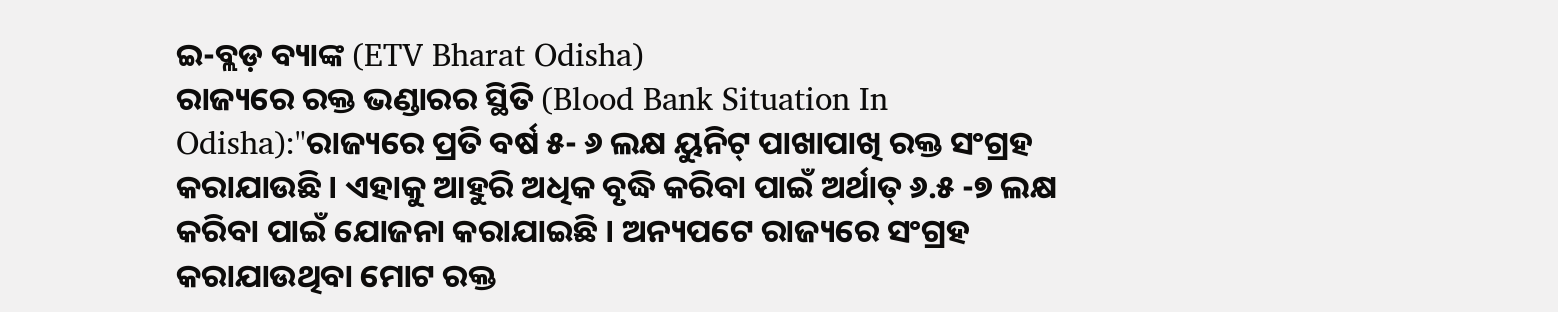ଇ-ବ୍ଲଡ଼ ବ୍ୟାଙ୍କ (ETV Bharat Odisha)
ରାଜ୍ୟରେ ରକ୍ତ ଭଣ୍ଡାରର ସ୍ଥିତି (Blood Bank Situation In Odisha):"ରାଜ୍ୟରେ ପ୍ରତି ବର୍ଷ ୫- ୬ ଲକ୍ଷ ୟୁନିଟ୍ ପାଖାପାଖି ରକ୍ତ ସଂଗ୍ରହ କରାଯାଉଛି । ଏହାକୁ ଆହୁରି ଅଧିକ ବୃଦ୍ଧି କରିବା ପାଇଁ ଅର୍ଥାତ୍ ୬.୫ -୭ ଲକ୍ଷ କରିବା ପାଇଁ ଯୋଜନା କରାଯାଇଛି । ଅନ୍ୟପଟେ ରାଜ୍ୟରେ ସଂଗ୍ରହ କରାଯାଉଥିବା ମୋଟ ରକ୍ତ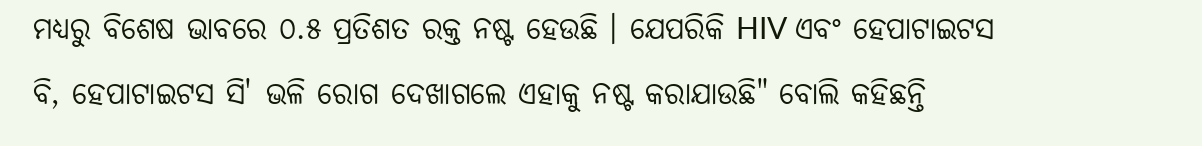ମଧ୍ୟରୁ ବିଶେଷ ଭାବରେ ୦.୫ ପ୍ରତିଶତ ରକ୍ତ ନଷ୍ଟ ହେଉଛି । ଯେପରିକି HIV ଏବଂ ହେପାଟାଇଟସ ବି, ହେପାଟାଇଟସ ସି' ଭଳି ରୋଗ ଦେଖାଗଲେ ଏହାକୁ ନଷ୍ଟ କରାଯାଉଛି" ବୋଲି କହିଛନ୍ତି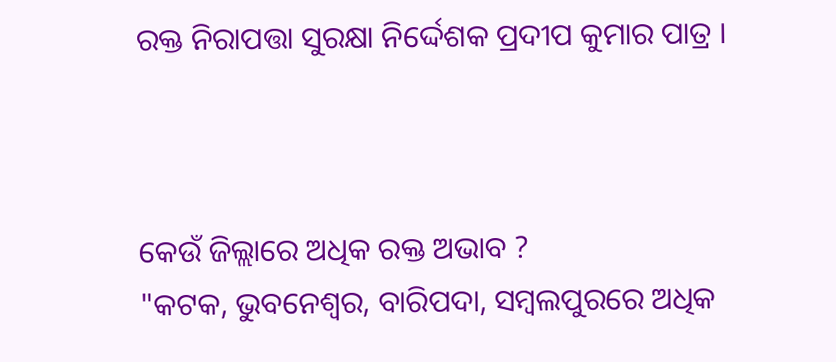ରକ୍ତ ନିରାପତ୍ତା ସୁରକ୍ଷା ନିର୍ଦ୍ଦେଶକ ପ୍ରଦୀପ କୁମାର ପାତ୍ର ।



କେଉଁ ଜିଲ୍ଲାରେ ଅଧିକ ରକ୍ତ ଅଭାବ ?
"କଟକ, ଭୁବନେଶ୍ଵର, ବାରିପଦା, ସମ୍ବଲପୁରରେ ଅଧିକ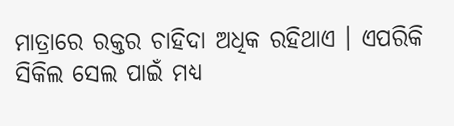ମାତ୍ରାରେ ରକ୍ତର ଚାହିଦା ଅଧିକ ରହିଥାଏ । ଏପରିକି ସିକିଲ ସେଲ ପାଇଁ ମଧ୍ୟ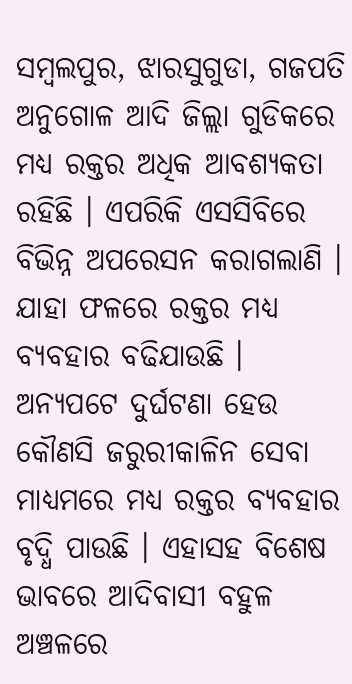ସମ୍ବଲପୁର, ଝାରସୁଗୁଡା, ଗଜପତି ଅନୁଗୋଳ ଆଦି ଜିଲ୍ଲା ଗୁଡିକରେ ମଧ୍ୟ ରକ୍ତର ଅଧିକ ଆବଶ୍ୟକତା ରହିଛି । ଏପରିକି ଏସସିବିରେ ବିଭିନ୍ନ ଅପରେସନ କରାଗଲାଣି । ଯାହା ଫଳରେ ରକ୍ତର ମଧ୍ୟ ବ୍ୟବହାର ବଢିଯାଉଛି । ଅନ୍ୟପଟେ ଦୁର୍ଘଟଣା ହେଉ କୌଣସି ଜରୁରୀକାଳିନ ସେବା ମାଧ୍ୟମରେ ମଧ୍ୟ ରକ୍ତର ବ୍ୟବହାର ବୃଦ୍ଧି ପାଉଛି । ଏହାସହ ବିଶେଷ ଭାବରେ ଆଦିବାସୀ ବହୁଳ ଅଞ୍ଚଳରେ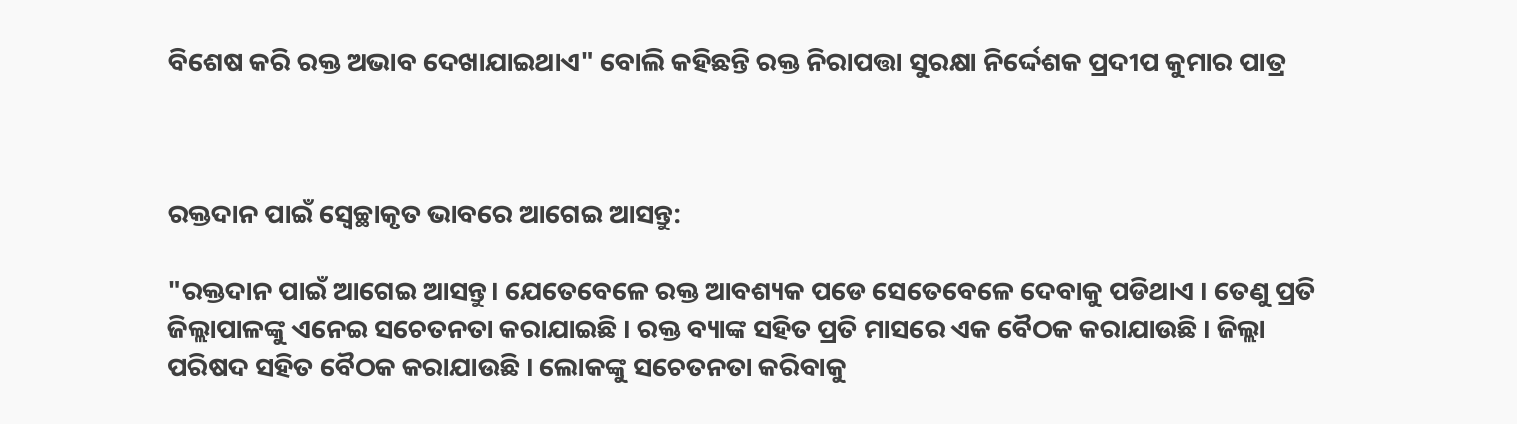ବିଶେଷ କରି ରକ୍ତ ଅଭାବ ଦେଖାଯାଇଥାଏ" ବୋଲି କହିଛନ୍ତି ରକ୍ତ ନିରାପତ୍ତା ସୁରକ୍ଷା ନିର୍ଦ୍ଦେଶକ ପ୍ରଦୀପ କୁମାର ପାତ୍ର



ରକ୍ତଦାନ ପାଇଁ ସ୍ବେଚ୍ଛାକୃତ ଭାବରେ ଆଗେଇ ଆସନ୍ତୁ:

"ରକ୍ତଦାନ ପାଇଁ ଆଗେଇ ଆସନ୍ତୁ। ଯେତେବେଳେ ରକ୍ତ ଆବଶ୍ୟକ ପଡେ ସେତେବେଳେ ଦେବାକୁ ପଡିଥାଏ । ତେଣୁ ପ୍ରତି ଜିଲ୍ଲାପାଳଙ୍କୁ ଏନେଇ ସଚେତନତା କରାଯାଇଛି । ରକ୍ତ ବ୍ୟାଙ୍କ ସହିତ ପ୍ରତି ମାସରେ ଏକ ବୈଠକ କରାଯାଉଛି । ଜିଲ୍ଲା ପରିଷଦ ସହିତ ବୈଠକ କରାଯାଉଛି । ଲୋକଙ୍କୁ ସଚେତନତା କରିବାକୁ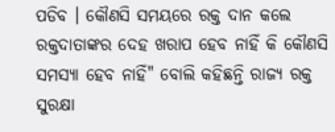ପଡିବ । କୌଣସି ସମୟରେ ରକ୍ତ ଦାନ କଲେ ରକ୍ତଦାତାଙ୍କର ଦେହ ଖରାପ ହେବ ନାହିଁ କି କୌଣସି ସମସ୍ୟା ହେବ ନାହିଁ" ବୋଲି କହିଛନ୍ତି ରାଜ୍ୟ ରକ୍ତ ସୁରକ୍ଷା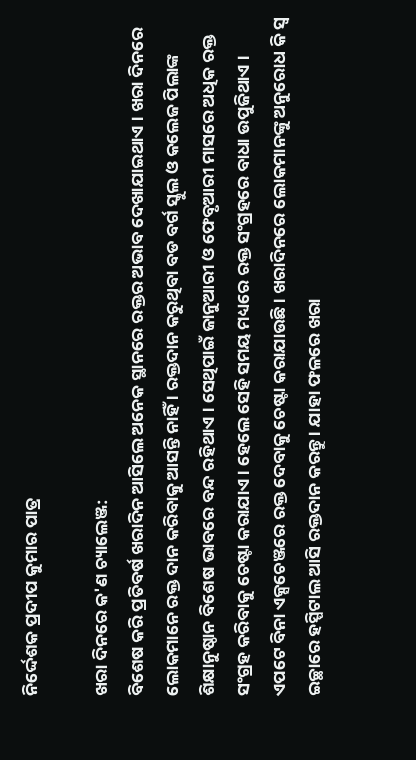ନିର୍ଦ୍ଦେଶକ ପ୍ରଦୀପ କୁମାର ପାତ୍ର

ଖରା ଦିନରେ କ'ଣ ଚ୍ୟାଲେଞ୍ଜ:
ବିଶେଷ କରି ପ୍ରତିବର୍ଷ ଖରାଦିନ ଆସିଲେ ଅନେକ ସ୍ଥାନରେ ରକ୍ତର ଅଭାବ ଦେଖାଯାଇଥାଏ । ଖରା ଦିନରେ ଲୋକମାନେ ରକ୍ତ ଦାନ କରିବାକୁ ଆସନ୍ତି ନାହିଁ । ରକ୍ତଦାନ କରୁଥିବା ବଡ ବର୍ଗ ସ୍କୁଲ ଓ କଲେଜ ପିଲାଙ୍କ ଶିକ୍ଷାନୁଷ୍ଠାନ ବିଶେଷ ଭାବରେ ବନ୍ଦ ରହିଥାଏ । ସେଥିପାଇଁ ଜାନୁଆରୀ ଓ ଫେବୃଆରୀ ମାସରେ ଅଧିକ ରକ୍ତ ସଂଗ୍ରହ କରିବାକୁ ଚେଷ୍ଟା କରାଯାଏ । ହେଲେ ସେହି ସମୟ ମଧ୍ୟରେ ରକ୍ତ ସଂଗ୍ରହରେ ବାଧା ଉପୁଜିଥାଏ । ଏପଟେ ବିନା ଏକ୍ସଚେଞ୍ଜରେ ରକ୍ତ ଦେବାକୁ ଚେଷ୍ଟା କରାଯାଉଛି । ଖରାଦିନରେ ଲୋକମାନଙ୍କୁ ଅନୁରୋଧ କି ସ୍ବ ଇଚ୍ଛାରେ ହସ୍ପିଟାଲ ଆସି ରକ୍ତଦାନ କରନ୍ତୁ । ଯାହା ଫଳରେ ଖରା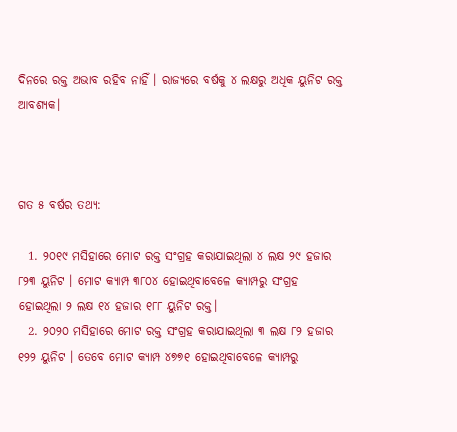ଦିନରେ ରକ୍ତ ଅଭାବ ରହିବ ନାହିଁ । ରାଜ୍ୟରେ ବର୍ଷକୁ ୪ ଲକ୍ଷରୁ ଅଧିକ ୟୁନିଟ ରକ୍ତ ଆବଶ୍ୟକ।



ଗତ ୫ ବର୍ଷର ତଥ୍ୟ:

  1. ୨୦୧୯ ମସିହାରେ ମୋଟ ରକ୍ତ ସଂଗ୍ରହ କରାଯାଇଥିଲା ୪ ଲକ୍ଷ ୨୯ ହଜାର ୮୨୩ ୟୁନିଟ । ମୋଟ କ୍ୟାମ୍ପ ୩୮୦୪ ହୋଇଥିବାବେଳେ କ୍ୟାମ୍ପରୁ ସଂଗ୍ରହ ହୋଇଥିଲା ୨ ଲକ୍ଷ ୧୪ ହଜାର ୧୮୮ ୟୁନିଟ ରକ୍ତ।
  2. ୨୦୨୦ ମସିହାରେ ମୋଟ ରକ୍ତ ସଂଗ୍ରହ କରାଯାଇଥିଲା ୩ ଲକ୍ଷ ୮୨ ହଜାର ୧୨୨ ୟୁନିଟ । ତେବେ ମୋଟ କ୍ୟାମ୍ପ ୪୭୭୧ ହୋଇଥିବାବେଳେ କ୍ୟାମ୍ପରୁ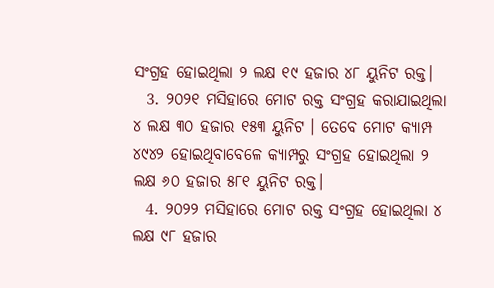ସଂଗ୍ରହ ହୋଇଥିଲା ୨ ଲକ୍ଷ ୧୯ ହଜାର ୪୮ ୟୁନିଟ ରକ୍ତ।
  3. ୨୦୨୧ ମସିହାରେ ମୋଟ ରକ୍ତ ସଂଗ୍ରହ କରାଯାଇଥିଲା ୪ ଲକ୍ଷ ୩୦ ହଜାର ୧୫୩ ୟୁନିଟ । ତେବେ ମୋଟ କ୍ୟାମ୍ପ ୪୯୪୨ ହୋଇଥିବାବେଳେ କ୍ୟାମ୍ପରୁ ସଂଗ୍ରହ ହୋଇଥିଲା ୨ ଲକ୍ଷ ୬୦ ହଜାର ୫୮୧ ୟୁନିଟ ରକ୍ତ।
  4. ୨୦୨୨ ମସିହାରେ ମୋଟ ରକ୍ତ ସଂଗ୍ରହ ହୋଇଥିଲା ୪ ଲକ୍ଷ ୯୮ ହଜାର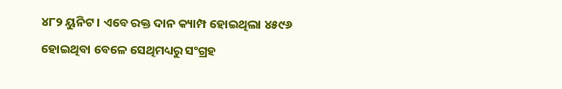୪୮୨ ୟୁନିଟ । ଏବେ ରକ୍ତ ଦାନ କ୍ୟାମ୍ପ ହୋଇଥିଲା ୪୫୯୬ ହୋଇଥିବା ବେଳେ ସେଥିମଧ୍ୟରୁ ସଂଗ୍ରହ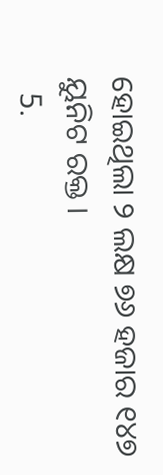ହୋଇଥିଲା ୨ ଲକ୍ଷ ୭୬ ହଜାର ୧୪୭ ୟୁନିଟ ରକ୍ତ ।
  5.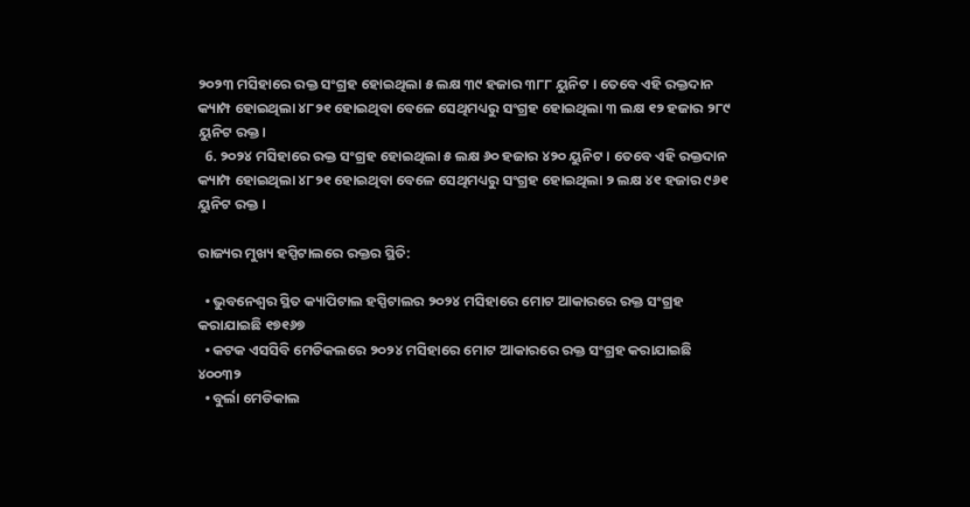୨୦୨୩ ମସିହାରେ ରକ୍ତ ସଂଗ୍ରହ ହୋଇଥିଲା ୫ ଲକ୍ଷ ୩୯ ହଜାର ୩୮୮ ୟୁନିଟ । ତେବେ ଏହି ରକ୍ତଦାନ କ୍ୟାମ୍ପ ହୋଇଥିଲା ୪୮୨୧ ହୋଇଥିବା ବେଳେ ସେଥିମଧ୍ୟରୁ ସଂଗ୍ରହ ହୋଇଥିଲା ୩ ଲକ୍ଷ ୧୨ ହଜାର ୨୮୯ ୟୁନିଟ ରକ୍ତ।
  6. ୨୦୨୪ ମସିହାରେ ରକ୍ତ ସଂଗ୍ରହ ହୋଇଥିଲା ୫ ଲକ୍ଷ ୬୦ ହଜାର ୪୨୦ ୟୁନିଟ । ତେବେ ଏହି ରକ୍ତଦାନ କ୍ୟାମ୍ପ ହୋଇଥିଲା ୪୮୨୧ ହୋଇଥିବା ବେଳେ ସେଥିମଧ୍ୟରୁ ସଂଗ୍ରହ ହୋଇଥିଲା ୨ ଲକ୍ଷ ୪୧ ହଜାର ୯୬୧ ୟୁନିଟ ରକ୍ତ ।

ରାଜ୍ୟର ମୁଖ୍ୟ ହସ୍ପିଟାଲରେ ରକ୍ତର ସ୍ଥିତି:

  • ଭୁବନେଶ୍ୱର ସ୍ଥିତ କ୍ୟାପିଟାଲ ହସ୍ପିଟାଲର ୨୦୨୪ ମସିହାରେ ମୋଟ ଆକାରରେ ରକ୍ତ ସଂଗ୍ରହ କରାଯାଇଛି ୧୭୧୬୭
  • କଟକ ଏସସିବି ମେଡିକଲରେ ୨୦୨୪ ମସିହାରେ ମୋଟ ଆକାରରେ ରକ୍ତ ସଂଗ୍ରହ କରାଯାଇଛି ୪୦୦୩୨
  • ବୁର୍ଲା ମେଡିକାଲ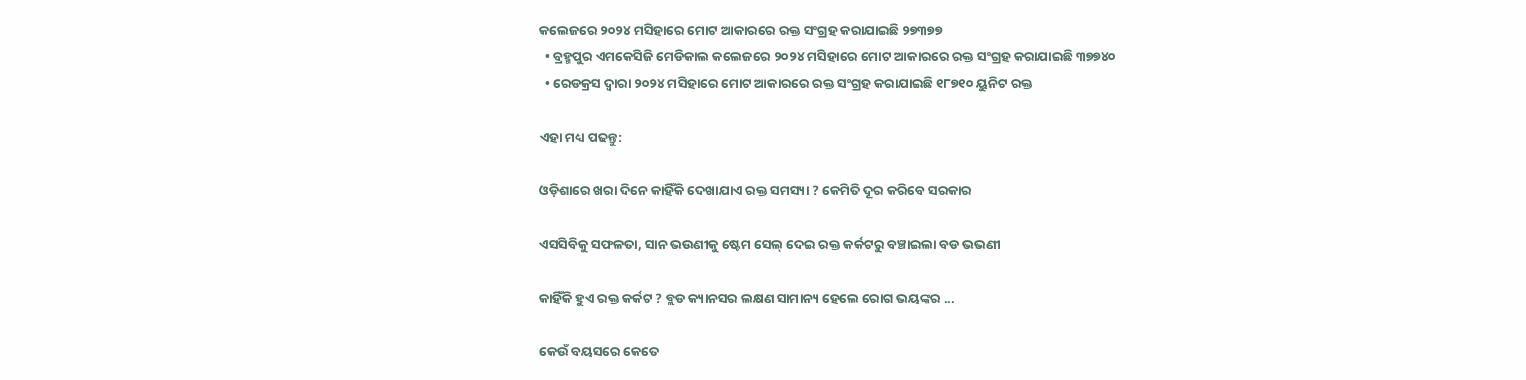କଲେଜରେ ୨୦୨୪ ମସିହାରେ ମୋଟ ଆକାରରେ ରକ୍ତ ସଂଗ୍ରହ କରାଯାଇଛି ୨୭୩୭୭
  • ବ୍ରହ୍ମପୁର ଏମକେସିଜି ମେଡିକାଲ କଲେଜରେ ୨୦୨୪ ମସିହାରେ ମୋଟ ଆକାରରେ ରକ୍ତ ସଂଗ୍ରହ କରାଯାଇଛି ୩୭୭୪୦
  • ରେଡକ୍ରସ ଦ୍ଵାରା ୨୦୨୪ ମସିହାରେ ମୋଟ ଆକାରରେ ରକ୍ତ ସଂଗ୍ରହ କରାଯାଇଛି ୧୮୭୧୦ ୟୁନିଟ ରକ୍ତ

ଏହା ମଧ୍ୟ ପଢନ୍ତୁ:

ଓଡ଼ିଶାରେ ଖରା ଦିନେ କାହିଁକି ଦେଖାଯାଏ ରକ୍ତ ସମସ୍ୟା ? କେମିତି ଦୂର କରିବେ ସରକାର

ଏସସିବିକୁ ସଫଳତା, ସାନ ଭଉଣୀକୁ ଷ୍ଟେମ ସେଲ୍‌ ଦେଇ ରକ୍ତ କର୍କଟରୁ ବଞ୍ଚାଇଲା ବଡ ଭଭଣୀ

କାହିଁକି ହୁଏ ରକ୍ତ କର୍କଟ ? ବ୍ଲଡ କ୍ୟାନସର ଲକ୍ଷଣ ସାମାନ୍ୟ ହେଲେ ରୋଗ ଭୟଙ୍କର ...

କେଉଁ ବୟସରେ କେତେ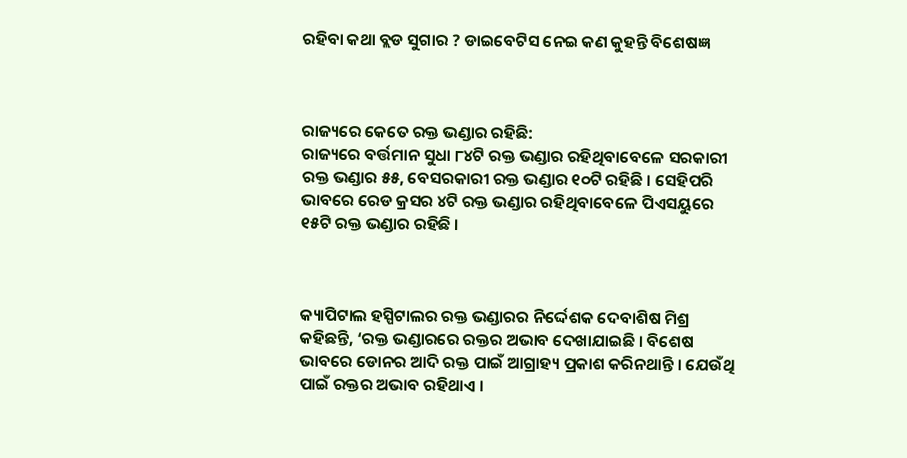ରହିବା କଥା ବ୍ଲଡ ସୁଗାର ? ଡାଇବେଟିସ ନେଇ କଣ କୁହନ୍ତି ବିଶେଷଜ୍ଞ



ରାଜ୍ୟରେ କେତେ ରକ୍ତ ଭଣ୍ଡାର ରହିଛି:
ରାଜ୍ୟରେ ବର୍ତ୍ତମାନ ସୁଧା ୮୪ଟି ରକ୍ତ ଭଣ୍ଡାର ରହିଥିବାବେଳେ ସରକାରୀ ରକ୍ତ ଭଣ୍ଡାର ୫୫, ବେସରକାରୀ ରକ୍ତ ଭଣ୍ଡାର ୧୦ଟି ରହିଛି । ସେହିପରି ଭାବରେ ରେଡ କ୍ରସର ୪ଟି ରକ୍ତ ଭଣ୍ଡାର ରହିଥିବାବେଳେ ପିଏସୟୁରେ ୧୫ଟି ରକ୍ତ ଭଣ୍ଡାର ରହିଛି ।



କ୍ୟାପିଟାଲ ହସ୍ପିଟାଲର ରକ୍ତ ଭଣ୍ଡାରର ନିର୍ଦ୍ଦେଶକ ଦେବାଶିଷ ମିଶ୍ର କହିଛନ୍ତି, ‘ରକ୍ତ ଭଣ୍ଡାରରେ ରକ୍ତର ଅଭାବ ଦେଖାଯାଇଛି । ବିଶେଷ ଭାବରେ ଡୋନର ଆଦି ରକ୍ତ ପାଇଁ ଆଗ୍ରାହ୍ୟ ପ୍ରକାଶ କରିନଥାନ୍ତି । ଯେଉଁଥି ପାଇଁ ରକ୍ତର ଅଭାବ ରହିଥାଏ ।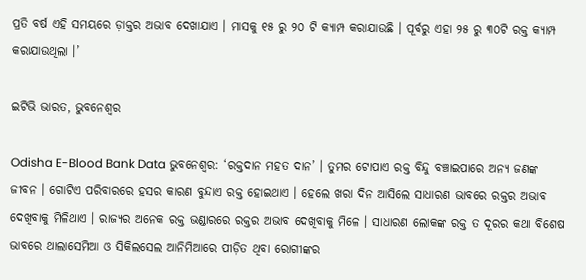ପ୍ରତି ବର୍ଷ ଏହି ସମୟରେ ଡ଼ାକ୍ତର ଅଭାବ ଦେଖାଯାଏ । ମାସକୁ ୧୫ ରୁ ୨୦ ଟି କ୍ୟାମ୍ପ କରାଯାଉଛି । ପୂର୍ବରୁ ଏହା ୨୫ ରୁ ୩୦ଟି ରକ୍ତ କ୍ୟାମ୍ପ କରାଯାଉଥିଲା ।’

ଇଟିଭି ଭାରତ, ଭୁବନେଶ୍ବର

Odisha E-Blood Bank Data ଭୁବନେଶ୍ବର: ‘ରକ୍ତଦାନ ମହତ ଦାନ’ । ତୁମର ଟୋପାଏ ରକ୍ତ ବିନ୍ଦୁ ବଞ୍ଚାଇପାରେ ଅନ୍ୟ ଜଣଙ୍କ ଜୀବନ । ଗୋଟିଏ ପରିବାରରେ ହସର କାରଣ ବୁନ୍ଦାଏ ରକ୍ତ ହୋଇଥାଏ । ହେଲେ ଖରା ଦିନ ଆସିଲେ ସାଧାରଣ ଭାବରେ ରକ୍ତର ଅଭାବ ଦେଖିବାକୁ ମିଳିଥାଏ । ରାଜ୍ୟର ଅନେକ ରକ୍ତ ଭଣ୍ଡାରରେ ରକ୍ତର ଅଭାବ ଦେଖିବାକୁ ମିଳେ । ସାଧାରଣ ଲୋକଙ୍କ ରକ୍ତ ତ ଦୂରର କଥା ବିଶେଷ ଭାବରେ ଥାଲାସେମିଆ ଓ ସିକିଲସେଲ ଆନିମିଆରେ ପୀଡ଼ିତ ଥିବା ରୋଗୀଙ୍କର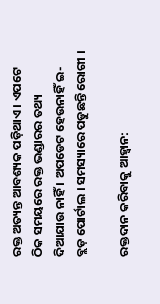ରକ୍ତ ଅତ୍ୟନ୍ତ ଆବଶ୍ୟକ ପଡ଼ିଥାଏ । ଏପଟେ ଠିକ ସମୟରେ ରକ୍ତ ଭଣ୍ଡାରର ତଥ୍ୟ ଦିଆଯାଉ ନାହିଁ । ଅପଡେଟ ହେଉନାହିଁ ଇ-ବ୍ଲଡ଼ ପୋର୍ଟାଲ । ସମସ୍ୟାରେ ପଡୁଛନ୍ତି ରୋଗୀ ।

ରକ୍ତଦାନ କରିବାକୁ ଆହ୍ଵାନ: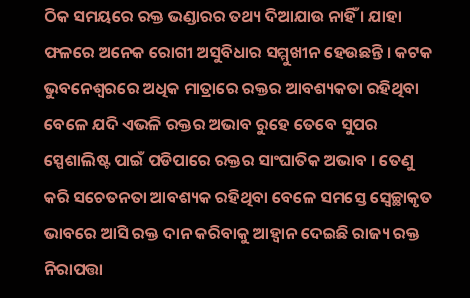ଠିକ ସମୟରେ ରକ୍ତ ଭଣ୍ଡାରର ତଥ୍ୟ ଦିଆଯାଉ ନାହିଁ । ଯାହା ଫଳରେ ଅନେକ ରୋଗୀ ଅସୁବିଧାର ସମ୍ମୁଖୀନ ହେଉଛନ୍ତି । କଟକ ଭୁବନେଶ୍ବରରେ ଅଧିକ ମାତ୍ରାରେ ରକ୍ତର ଆବଶ୍ୟକତା ରହିଥିବା ବେଳେ ଯଦି ଏଭଳି ରକ୍ତର ଅଭାବ ରୁହେ ତେବେ ସୁପର ସ୍ପେଶାଲିଷ୍ଟ ପାଇଁ ପଡିପାରେ ରକ୍ତର ସାଂଘାତିକ ଅଭାବ । ତେଣୁ କରି ସଚେତନତା ଆବଶ୍ୟକ ରହିଥିବା ବେଳେ ସମସ୍ତେ ସ୍ଵେଚ୍ଛାକୃତ ଭାବରେ ଆସି ରକ୍ତ ଦାନ କରିବାକୁ ଆହ୍ଵାନ ଦେଇଛି ରାଜ୍ୟ ରକ୍ତ ନିରାପତ୍ତା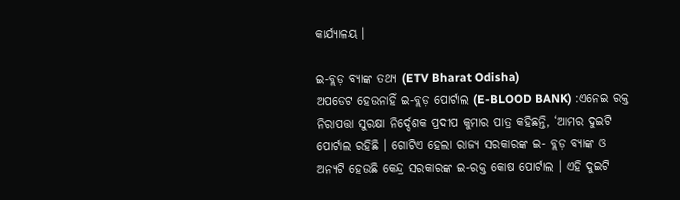କାର୍ଯ୍ୟାଳୟ ।

ଇ-ବ୍ଲଡ଼ ବ୍ୟାଙ୍କ ତଥ୍ୟ (ETV Bharat Odisha)
ଅପଡେଟ ହେଉନାହିଁ ଇ-ବ୍ଲଡ଼ ପୋର୍ଟାଲ (E-BLOOD BANK) :ଏନେଇ ରକ୍ତ ନିରାପତ୍ତା ସୁରକ୍ଷା ନିର୍ଦ୍ଦେଶକ ପ୍ରଦୀପ କୁମାର ପାତ୍ର କହିଛନ୍ତି, ‘ଆମର ଦୁଇଟି ପୋର୍ଟାଲ ରହିଛି । ଗୋଟିଏ ହେଲା ରାଜ୍ୟ ସରକାରଙ୍କ ଇ- ବ୍ଲଡ଼ ବ୍ୟାଙ୍କ ଓ ଅନ୍ୟଟି ହେଉଛି କେନ୍ଦ୍ର ସରକାରଙ୍କ ଇ-ରକ୍ତ କୋଷ ପୋର୍ଟାଲ । ଏହି ଦୁଇଟି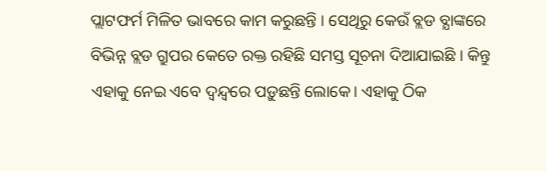ପ୍ଲାଟଫର୍ମ ମିଳିତ ଭାବରେ କାମ କରୁଛନ୍ତି । ସେଥିରୁ କେଉଁ ବ୍ଲଡ ବ୍ଯାଙ୍କରେ ବିଭିନ୍ନ ବ୍ଲଡ ଗ୍ରୁପର କେତେ ରକ୍ତ ରହିଛି ସମସ୍ତ ସୂଚନା ଦିଆଯାଇଛି । କିନ୍ତୁ ଏହାକୁ ନେଇ ଏବେ ଦ୍ଵନ୍ଦ୍ବରେ ପଡ଼ୁଛନ୍ତି ଲୋକେ। ଏହାକୁ ଠିକ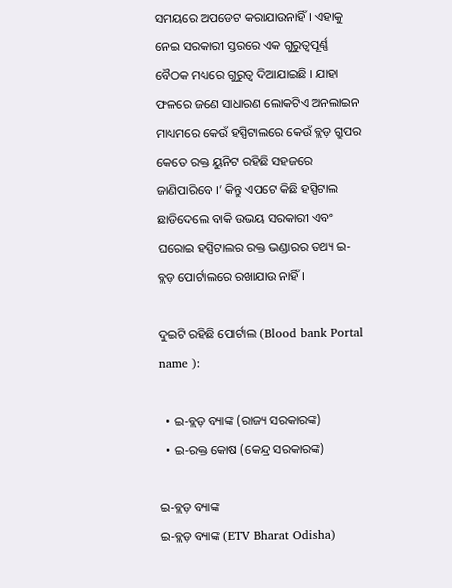ସମୟରେ ଅପଡେଟ କରାଯାଉନାହିଁ । ଏହାକୁ ନେଇ ସରକାରୀ ସ୍ତରରେ ଏକ ଗୁରୁତ୍ୱପୂର୍ଣ୍ଣ ବୈଠକ ମଧ୍ୟରେ ଗୁରୁତ୍ଵ ଦିଆଯାଇଛି । ଯାହା ଫଳରେ ଜଣେ ସାଧାରଣ ଲୋକଟିଏ ଅନଲାଇନ ମାଧ୍ୟମରେ କେଉଁ ହସ୍ପିଟାଲରେ କେଉଁ ବ୍ଲଡ଼ ଗ୍ରୁପର କେତେ ରକ୍ତ ୟୁନିଟ ରହିଛି ସହଜରେ ଜାଣିପାରିବେ ।’ କିନ୍ତୁ ଏପଟେ କିଛି ହସ୍ପିଟାଲ ଛାଡିଦେଲେ ବାକି ଉଭୟ ସରକାରୀ ଏବଂ ଘରୋଇ ହସ୍ପିଟାଲର ରକ୍ତ ଭଣ୍ଡାରର ତଥ୍ୟ ଇ-ବ୍ଲଡ଼ ପୋର୍ଟାଲରେ ରଖାଯାଉ ନାହିଁ ।

ଦୁଇଟି ରହିଛି ପୋର୍ଟାଲ (Blood bank Portal name ):

  • ଇ-ବ୍ଲଡ଼ ବ୍ୟାଙ୍କ (ରାଜ୍ୟ ସରକାରଙ୍କ)
  • ଇ-ରକ୍ତ କୋଷ (କେନ୍ଦ୍ର ସରକାରଙ୍କ)

ଇ-ବ୍ଲଡ଼ ବ୍ୟାଙ୍କ
ଇ-ବ୍ଲଡ଼ ବ୍ୟାଙ୍କ (ETV Bharat Odisha)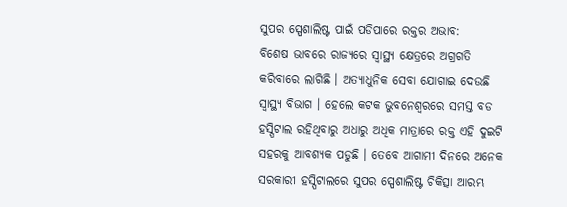ସୁପର ସ୍ପେଶାଲିଷ୍ଟ ପାଇଁ ପଡିପାରେ ରକ୍ତର ଅଭାବ:
ବିଶେଷ ଭାବରେ ରାଜ୍ୟରେ ସ୍ୱାସ୍ଥ୍ୟ କ୍ଷେତ୍ରରେ ଅଗ୍ରଗତି କରିବାରେ ଲାଗିଛି । ଅତ୍ୟାଧୁନିକ ସେବା ଯୋଗାଇ ଦେଉଛି ସ୍ୱାସ୍ଥ୍ୟ ବିଭାଗ । ହେଲେ କଟକ ଭୁବନେଶ୍ବରରେ ସମସ୍ତ ବଡ ହସ୍ପିଟାଲ ରହିଥିବାରୁ ଅଧାରୁ ଅଧିକ ମାତ୍ରାରେ ରକ୍ତ ଏହି ଦୁଇଟି ସହରକୁ ଆବଶ୍ୟକ ପଡୁଛି । ତେବେ ଆଗାମୀ ଦିନରେ ଅନେକ ସରକାରୀ ହସ୍ପିଟାଲରେ ସୁପର ସ୍ପେଶାଲିଷ୍ଟ ଚିକିତ୍ସା ଆରମ୍ଭ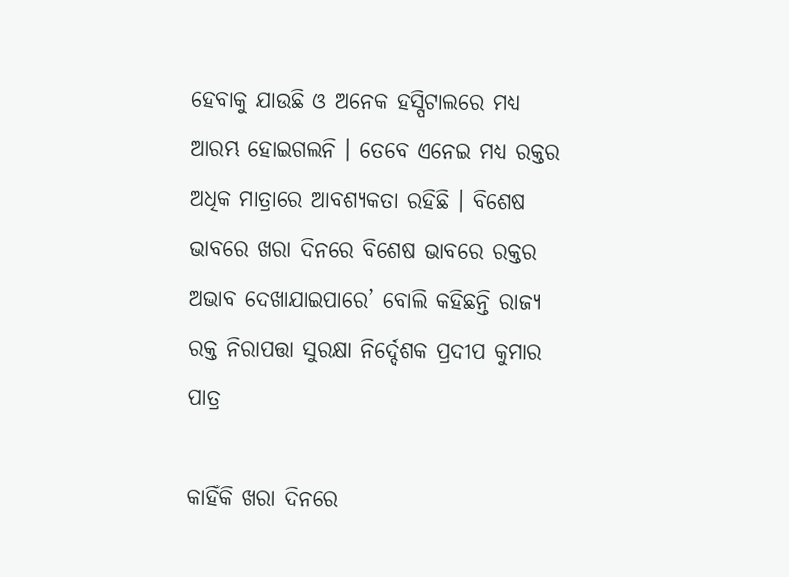ହେବାକୁ ଯାଉଛି ଓ ଅନେକ ହସ୍ପିଟାଲରେ ମଧ୍ୟ ଆରମ୍ଭ ହୋଇଗଲନି । ତେବେ ଏନେଇ ମଧ୍ୟ ରକ୍ତର ଅଧିକ ମାତ୍ରାରେ ଆବଶ୍ୟକତା ରହିଛି । ବିଶେଷ ଭାବରେ ଖରା ଦିନରେ ବିଶେଷ ଭାବରେ ରକ୍ତର ଅଭାବ ଦେଖାଯାଇପାରେ’ ବୋଲି କହିଛନ୍ତି ରାଜ୍ୟ ରକ୍ତ ନିରାପତ୍ତା ସୁରକ୍ଷା ନିର୍ଦ୍ଦେଶକ ପ୍ରଦୀପ କୁମାର ପାତ୍ର

କାହିଁକି ଖରା ଦିନରେ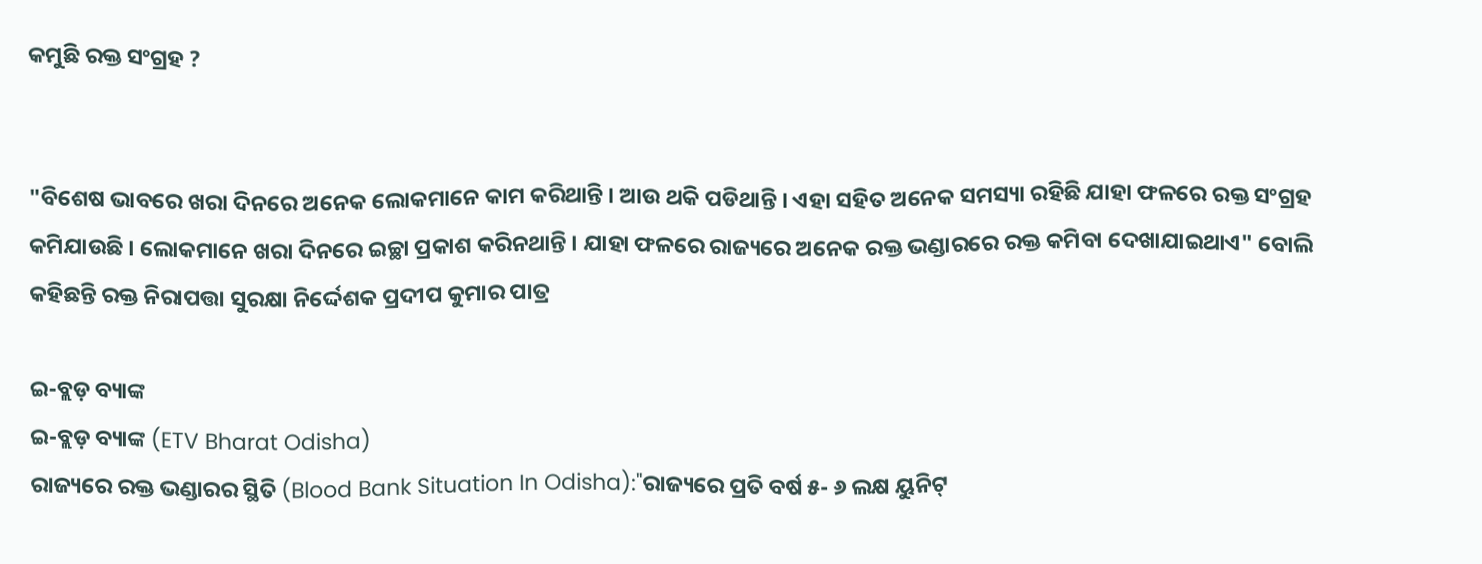କମୁଛି ରକ୍ତ ସଂଗ୍ରହ ?


"ବିଶେଷ ଭାବରେ ଖରା ଦିନରେ ଅନେକ ଲୋକମାନେ କାମ କରିଥାନ୍ତି । ଆଉ ଥକି ପଡିଥାନ୍ତି । ଏହା ସହିତ ଅନେକ ସମସ୍ୟା ରହିଛି ଯାହା ଫଳରେ ରକ୍ତ ସଂଗ୍ରହ କମିଯାଉଛି । ଲୋକମାନେ ଖରା ଦିନରେ ଇଚ୍ଛା ପ୍ରକାଶ କରିନଥାନ୍ତି । ଯାହା ଫଳରେ ରାଜ୍ୟରେ ଅନେକ ରକ୍ତ ଭଣ୍ଡାରରେ ରକ୍ତ କମିବା ଦେଖାଯାଇଥାଏ" ବୋଲି କହିଛନ୍ତି ରକ୍ତ ନିରାପତ୍ତା ସୁରକ୍ଷା ନିର୍ଦ୍ଦେଶକ ପ୍ରଦୀପ କୁମାର ପାତ୍ର

ଇ-ବ୍ଲଡ଼ ବ୍ୟାଙ୍କ
ଇ-ବ୍ଲଡ଼ ବ୍ୟାଙ୍କ (ETV Bharat Odisha)
ରାଜ୍ୟରେ ରକ୍ତ ଭଣ୍ଡାରର ସ୍ଥିତି (Blood Bank Situation In Odisha):"ରାଜ୍ୟରେ ପ୍ରତି ବର୍ଷ ୫- ୬ ଲକ୍ଷ ୟୁନିଟ୍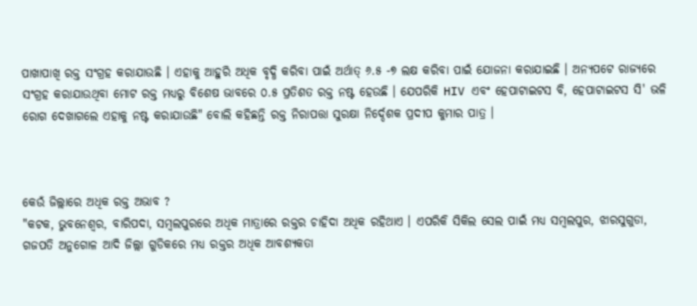ପାଖାପାଖି ରକ୍ତ ସଂଗ୍ରହ କରାଯାଉଛି । ଏହାକୁ ଆହୁରି ଅଧିକ ବୃଦ୍ଧି କରିବା ପାଇଁ ଅର୍ଥାତ୍ ୬.୫ -୭ ଲକ୍ଷ କରିବା ପାଇଁ ଯୋଜନା କରାଯାଇଛି । ଅନ୍ୟପଟେ ରାଜ୍ୟରେ ସଂଗ୍ରହ କରାଯାଉଥିବା ମୋଟ ରକ୍ତ ମଧ୍ୟରୁ ବିଶେଷ ଭାବରେ ୦.୫ ପ୍ରତିଶତ ରକ୍ତ ନଷ୍ଟ ହେଉଛି । ଯେପରିକି HIV ଏବଂ ହେପାଟାଇଟସ ବି, ହେପାଟାଇଟସ ସି' ଭଳି ରୋଗ ଦେଖାଗଲେ ଏହାକୁ ନଷ୍ଟ କରାଯାଉଛି" ବୋଲି କହିଛନ୍ତି ରକ୍ତ ନିରାପତ୍ତା ସୁରକ୍ଷା ନିର୍ଦ୍ଦେଶକ ପ୍ରଦୀପ କୁମାର ପାତ୍ର ।



କେଉଁ ଜିଲ୍ଲାରେ ଅଧିକ ରକ୍ତ ଅଭାବ ?
"କଟକ, ଭୁବନେଶ୍ଵର, ବାରିପଦା, ସମ୍ବଲପୁରରେ ଅଧିକ ମାତ୍ରାରେ ରକ୍ତର ଚାହିଦା ଅଧିକ ରହିଥାଏ । ଏପରିକି ସିକିଲ ସେଲ ପାଇଁ ମଧ୍ୟ ସମ୍ବଲପୁର, ଝାରସୁଗୁଡା, ଗଜପତି ଅନୁଗୋଳ ଆଦି ଜିଲ୍ଲା ଗୁଡିକରେ ମଧ୍ୟ ରକ୍ତର ଅଧିକ ଆବଶ୍ୟକତା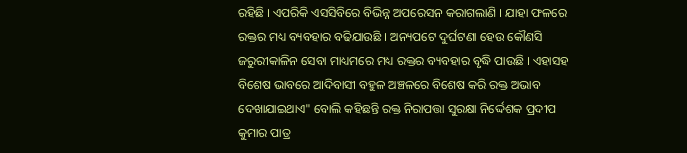ରହିଛି । ଏପରିକି ଏସସିବିରେ ବିଭିନ୍ନ ଅପରେସନ କରାଗଲାଣି । ଯାହା ଫଳରେ ରକ୍ତର ମଧ୍ୟ ବ୍ୟବହାର ବଢିଯାଉଛି । ଅନ୍ୟପଟେ ଦୁର୍ଘଟଣା ହେଉ କୌଣସି ଜରୁରୀକାଳିନ ସେବା ମାଧ୍ୟମରେ ମଧ୍ୟ ରକ୍ତର ବ୍ୟବହାର ବୃଦ୍ଧି ପାଉଛି । ଏହାସହ ବିଶେଷ ଭାବରେ ଆଦିବାସୀ ବହୁଳ ଅଞ୍ଚଳରେ ବିଶେଷ କରି ରକ୍ତ ଅଭାବ ଦେଖାଯାଇଥାଏ" ବୋଲି କହିଛନ୍ତି ରକ୍ତ ନିରାପତ୍ତା ସୁରକ୍ଷା ନିର୍ଦ୍ଦେଶକ ପ୍ରଦୀପ କୁମାର ପାତ୍ର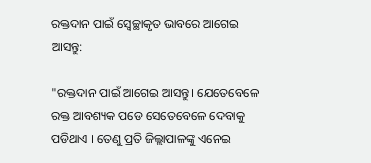ରକ୍ତଦାନ ପାଇଁ ସ୍ବେଚ୍ଛାକୃତ ଭାବରେ ଆଗେଇ ଆସନ୍ତୁ:

"ରକ୍ତଦାନ ପାଇଁ ଆଗେଇ ଆସନ୍ତୁ। ଯେତେବେଳେ ରକ୍ତ ଆବଶ୍ୟକ ପଡେ ସେତେବେଳେ ଦେବାକୁ ପଡିଥାଏ । ତେଣୁ ପ୍ରତି ଜିଲ୍ଲାପାଳଙ୍କୁ ଏନେଇ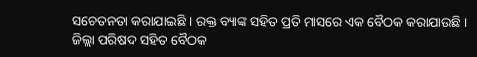ସଚେତନତା କରାଯାଇଛି । ରକ୍ତ ବ୍ୟାଙ୍କ ସହିତ ପ୍ରତି ମାସରେ ଏକ ବୈଠକ କରାଯାଉଛି । ଜିଲ୍ଲା ପରିଷଦ ସହିତ ବୈଠକ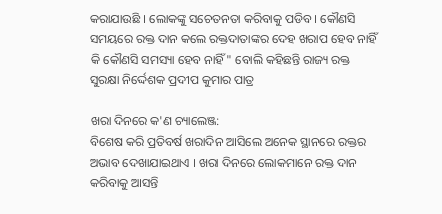କରାଯାଉଛି । ଲୋକଙ୍କୁ ସଚେତନତା କରିବାକୁ ପଡିବ । କୌଣସି ସମୟରେ ରକ୍ତ ଦାନ କଲେ ରକ୍ତଦାତାଙ୍କର ଦେହ ଖରାପ ହେବ ନାହିଁ କି କୌଣସି ସମସ୍ୟା ହେବ ନାହିଁ" ବୋଲି କହିଛନ୍ତି ରାଜ୍ୟ ରକ୍ତ ସୁରକ୍ଷା ନିର୍ଦ୍ଦେଶକ ପ୍ରଦୀପ କୁମାର ପାତ୍ର

ଖରା ଦିନରେ କ'ଣ ଚ୍ୟାଲେଞ୍ଜ:
ବିଶେଷ କରି ପ୍ରତିବର୍ଷ ଖରାଦିନ ଆସିଲେ ଅନେକ ସ୍ଥାନରେ ରକ୍ତର ଅଭାବ ଦେଖାଯାଇଥାଏ । ଖରା ଦିନରେ ଲୋକମାନେ ରକ୍ତ ଦାନ କରିବାକୁ ଆସନ୍ତି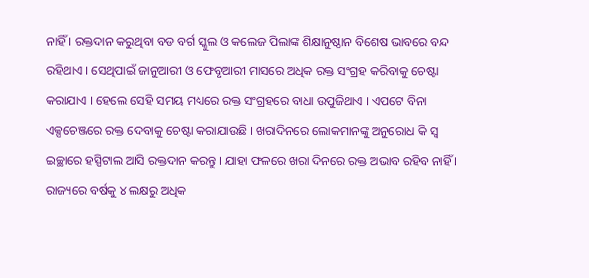ନାହିଁ । ରକ୍ତଦାନ କରୁଥିବା ବଡ ବର୍ଗ ସ୍କୁଲ ଓ କଲେଜ ପିଲାଙ୍କ ଶିକ୍ଷାନୁଷ୍ଠାନ ବିଶେଷ ଭାବରେ ବନ୍ଦ ରହିଥାଏ । ସେଥିପାଇଁ ଜାନୁଆରୀ ଓ ଫେବୃଆରୀ ମାସରେ ଅଧିକ ରକ୍ତ ସଂଗ୍ରହ କରିବାକୁ ଚେଷ୍ଟା କରାଯାଏ । ହେଲେ ସେହି ସମୟ ମଧ୍ୟରେ ରକ୍ତ ସଂଗ୍ରହରେ ବାଧା ଉପୁଜିଥାଏ । ଏପଟେ ବିନା ଏକ୍ସଚେଞ୍ଜରେ ରକ୍ତ ଦେବାକୁ ଚେଷ୍ଟା କରାଯାଉଛି । ଖରାଦିନରେ ଲୋକମାନଙ୍କୁ ଅନୁରୋଧ କି ସ୍ବ ଇଚ୍ଛାରେ ହସ୍ପିଟାଲ ଆସି ରକ୍ତଦାନ କରନ୍ତୁ । ଯାହା ଫଳରେ ଖରା ଦିନରେ ରକ୍ତ ଅଭାବ ରହିବ ନାହିଁ । ରାଜ୍ୟରେ ବର୍ଷକୁ ୪ ଲକ୍ଷରୁ ଅଧିକ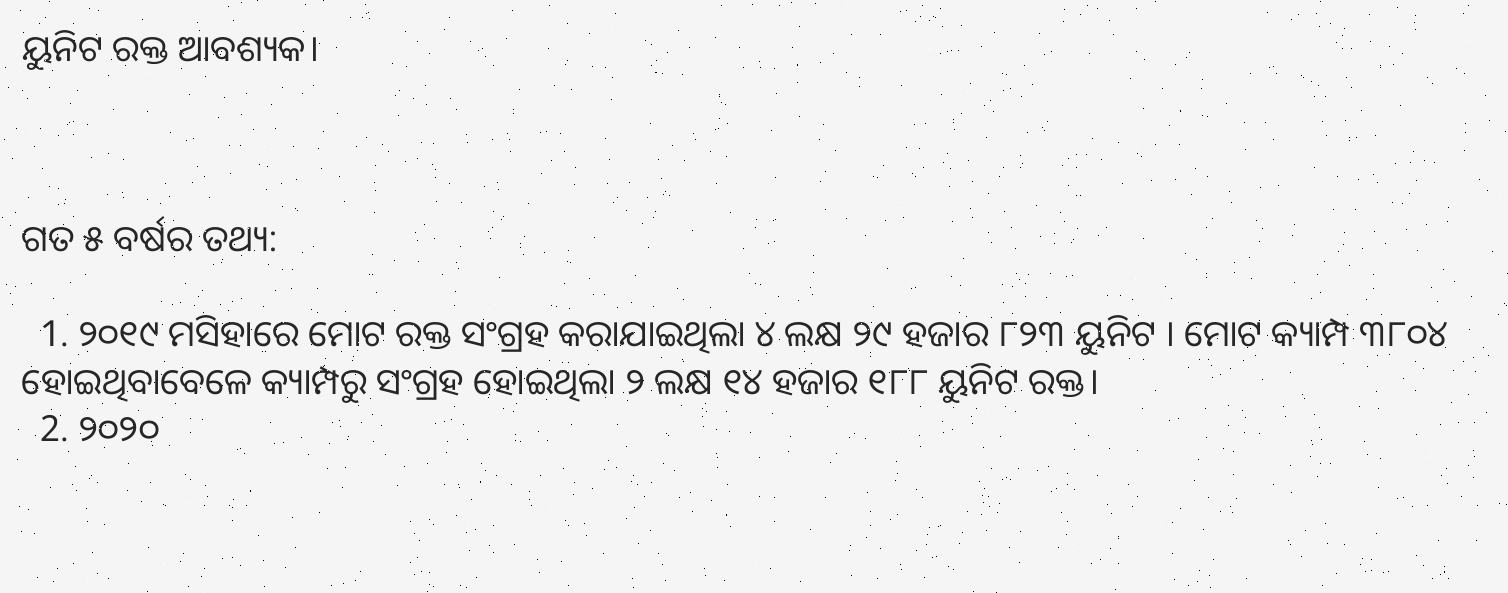ୟୁନିଟ ରକ୍ତ ଆବଶ୍ୟକ।



ଗତ ୫ ବର୍ଷର ତଥ୍ୟ:

  1. ୨୦୧୯ ମସିହାରେ ମୋଟ ରକ୍ତ ସଂଗ୍ରହ କରାଯାଇଥିଲା ୪ ଲକ୍ଷ ୨୯ ହଜାର ୮୨୩ ୟୁନିଟ । ମୋଟ କ୍ୟାମ୍ପ ୩୮୦୪ ହୋଇଥିବାବେଳେ କ୍ୟାମ୍ପରୁ ସଂଗ୍ରହ ହୋଇଥିଲା ୨ ଲକ୍ଷ ୧୪ ହଜାର ୧୮୮ ୟୁନିଟ ରକ୍ତ।
  2. ୨୦୨୦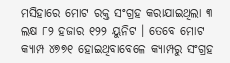ମସିହାରେ ମୋଟ ରକ୍ତ ସଂଗ୍ରହ କରାଯାଇଥିଲା ୩ ଲକ୍ଷ ୮୨ ହଜାର ୧୨୨ ୟୁନିଟ । ତେବେ ମୋଟ କ୍ୟାମ୍ପ ୪୭୭୧ ହୋଇଥିବାବେଳେ କ୍ୟାମ୍ପରୁ ସଂଗ୍ରହ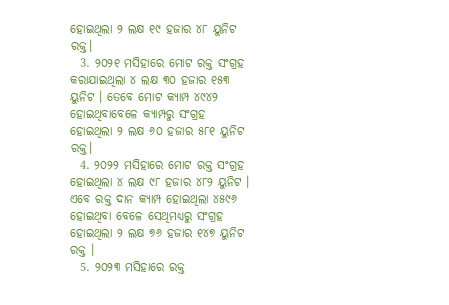ହୋଇଥିଲା ୨ ଲକ୍ଷ ୧୯ ହଜାର ୪୮ ୟୁନିଟ ରକ୍ତ।
  3. ୨୦୨୧ ମସିହାରେ ମୋଟ ରକ୍ତ ସଂଗ୍ରହ କରାଯାଇଥିଲା ୪ ଲକ୍ଷ ୩୦ ହଜାର ୧୫୩ ୟୁନିଟ । ତେବେ ମୋଟ କ୍ୟାମ୍ପ ୪୯୪୨ ହୋଇଥିବାବେଳେ କ୍ୟାମ୍ପରୁ ସଂଗ୍ରହ ହୋଇଥିଲା ୨ ଲକ୍ଷ ୬୦ ହଜାର ୫୮୧ ୟୁନିଟ ରକ୍ତ।
  4. ୨୦୨୨ ମସିହାରେ ମୋଟ ରକ୍ତ ସଂଗ୍ରହ ହୋଇଥିଲା ୪ ଲକ୍ଷ ୯୮ ହଜାର ୪୮୨ ୟୁନିଟ । ଏବେ ରକ୍ତ ଦାନ କ୍ୟାମ୍ପ ହୋଇଥିଲା ୪୫୯୬ ହୋଇଥିବା ବେଳେ ସେଥିମଧ୍ୟରୁ ସଂଗ୍ରହ ହୋଇଥିଲା ୨ ଲକ୍ଷ ୭୬ ହଜାର ୧୪୭ ୟୁନିଟ ରକ୍ତ ।
  5. ୨୦୨୩ ମସିହାରେ ରକ୍ତ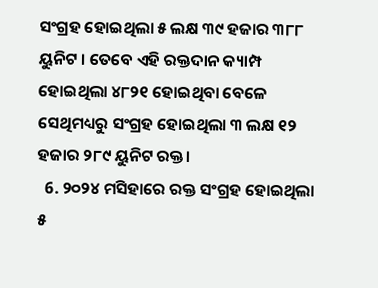ସଂଗ୍ରହ ହୋଇଥିଲା ୫ ଲକ୍ଷ ୩୯ ହଜାର ୩୮୮ ୟୁନିଟ । ତେବେ ଏହି ରକ୍ତଦାନ କ୍ୟାମ୍ପ ହୋଇଥିଲା ୪୮୨୧ ହୋଇଥିବା ବେଳେ ସେଥିମଧ୍ୟରୁ ସଂଗ୍ରହ ହୋଇଥିଲା ୩ ଲକ୍ଷ ୧୨ ହଜାର ୨୮୯ ୟୁନିଟ ରକ୍ତ।
  6. ୨୦୨୪ ମସିହାରେ ରକ୍ତ ସଂଗ୍ରହ ହୋଇଥିଲା ୫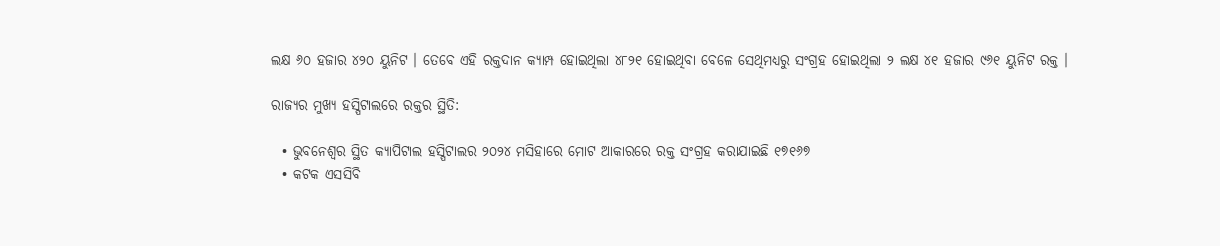ଲକ୍ଷ ୬୦ ହଜାର ୪୨୦ ୟୁନିଟ । ତେବେ ଏହି ରକ୍ତଦାନ କ୍ୟାମ୍ପ ହୋଇଥିଲା ୪୮୨୧ ହୋଇଥିବା ବେଳେ ସେଥିମଧ୍ୟରୁ ସଂଗ୍ରହ ହୋଇଥିଲା ୨ ଲକ୍ଷ ୪୧ ହଜାର ୯୬୧ ୟୁନିଟ ରକ୍ତ ।

ରାଜ୍ୟର ମୁଖ୍ୟ ହସ୍ପିଟାଲରେ ରକ୍ତର ସ୍ଥିତି:

  • ଭୁବନେଶ୍ୱର ସ୍ଥିତ କ୍ୟାପିଟାଲ ହସ୍ପିଟାଲର ୨୦୨୪ ମସିହାରେ ମୋଟ ଆକାରରେ ରକ୍ତ ସଂଗ୍ରହ କରାଯାଇଛି ୧୭୧୬୭
  • କଟକ ଏସସିବି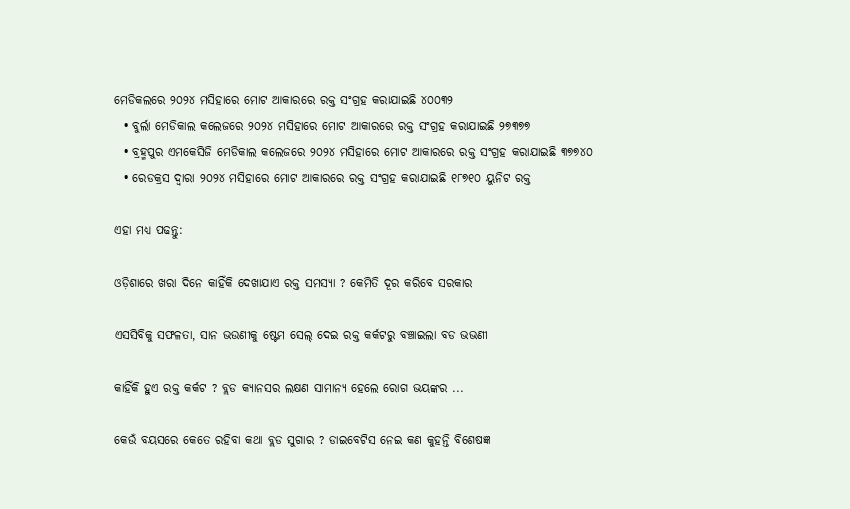ମେଡିକଲରେ ୨୦୨୪ ମସିହାରେ ମୋଟ ଆକାରରେ ରକ୍ତ ସଂଗ୍ରହ କରାଯାଇଛି ୪୦୦୩୨
  • ବୁର୍ଲା ମେଡିକାଲ କଲେଜରେ ୨୦୨୪ ମସିହାରେ ମୋଟ ଆକାରରେ ରକ୍ତ ସଂଗ୍ରହ କରାଯାଇଛି ୨୭୩୭୭
  • ବ୍ରହ୍ମପୁର ଏମକେସିଜି ମେଡିକାଲ କଲେଜରେ ୨୦୨୪ ମସିହାରେ ମୋଟ ଆକାରରେ ରକ୍ତ ସଂଗ୍ରହ କରାଯାଇଛି ୩୭୭୪୦
  • ରେଡକ୍ରସ ଦ୍ଵାରା ୨୦୨୪ ମସିହାରେ ମୋଟ ଆକାରରେ ରକ୍ତ ସଂଗ୍ରହ କରାଯାଇଛି ୧୮୭୧୦ ୟୁନିଟ ରକ୍ତ

ଏହା ମଧ୍ୟ ପଢନ୍ତୁ:

ଓଡ଼ିଶାରେ ଖରା ଦିନେ କାହିଁକି ଦେଖାଯାଏ ରକ୍ତ ସମସ୍ୟା ? କେମିତି ଦୂର କରିବେ ସରକାର

ଏସସିବିକୁ ସଫଳତା, ସାନ ଭଉଣୀକୁ ଷ୍ଟେମ ସେଲ୍‌ ଦେଇ ରକ୍ତ କର୍କଟରୁ ବଞ୍ଚାଇଲା ବଡ ଭଭଣୀ

କାହିଁକି ହୁଏ ରକ୍ତ କର୍କଟ ? ବ୍ଲଡ କ୍ୟାନସର ଲକ୍ଷଣ ସାମାନ୍ୟ ହେଲେ ରୋଗ ଭୟଙ୍କର ...

କେଉଁ ବୟସରେ କେତେ ରହିବା କଥା ବ୍ଲଡ ସୁଗାର ? ଡାଇବେଟିସ ନେଇ କଣ କୁହନ୍ତି ବିଶେଷଜ୍ଞ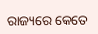ରାଜ୍ୟରେ କେତେ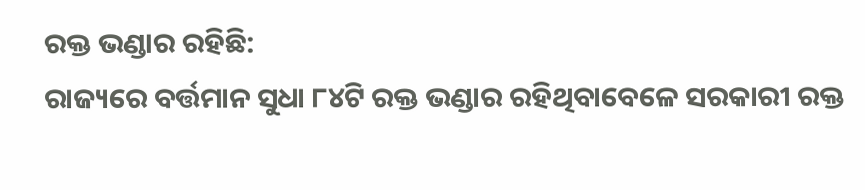ରକ୍ତ ଭଣ୍ଡାର ରହିଛି:
ରାଜ୍ୟରେ ବର୍ତ୍ତମାନ ସୁଧା ୮୪ଟି ରକ୍ତ ଭଣ୍ଡାର ରହିଥିବାବେଳେ ସରକାରୀ ରକ୍ତ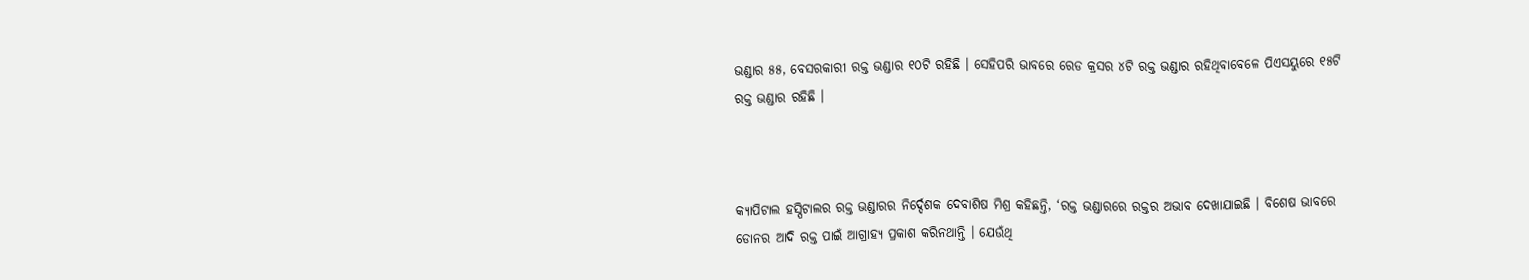ଭଣ୍ଡାର ୫୫, ବେସରକାରୀ ରକ୍ତ ଭଣ୍ଡାର ୧୦ଟି ରହିଛି । ସେହିପରି ଭାବରେ ରେଡ କ୍ରସର ୪ଟି ରକ୍ତ ଭଣ୍ଡାର ରହିଥିବାବେଳେ ପିଏସୟୁରେ ୧୫ଟି ରକ୍ତ ଭଣ୍ଡାର ରହିଛି ।



କ୍ୟାପିଟାଲ ହସ୍ପିଟାଲର ରକ୍ତ ଭଣ୍ଡାରର ନିର୍ଦ୍ଦେଶକ ଦେବାଶିଷ ମିଶ୍ର କହିଛନ୍ତି, ‘ରକ୍ତ ଭଣ୍ଡାରରେ ରକ୍ତର ଅଭାବ ଦେଖାଯାଇଛି । ବିଶେଷ ଭାବରେ ଡୋନର ଆଦି ରକ୍ତ ପାଇଁ ଆଗ୍ରାହ୍ୟ ପ୍ରକାଶ କରିନଥାନ୍ତି । ଯେଉଁଥି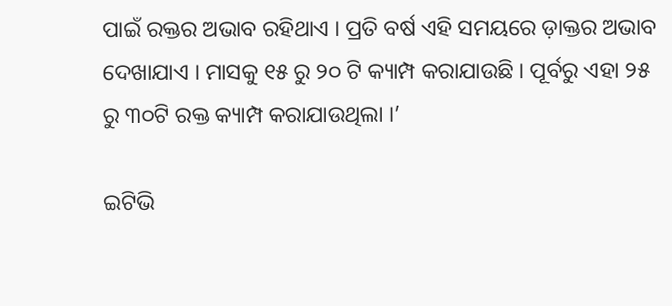ପାଇଁ ରକ୍ତର ଅଭାବ ରହିଥାଏ । ପ୍ରତି ବର୍ଷ ଏହି ସମୟରେ ଡ଼ାକ୍ତର ଅଭାବ ଦେଖାଯାଏ । ମାସକୁ ୧୫ ରୁ ୨୦ ଟି କ୍ୟାମ୍ପ କରାଯାଉଛି । ପୂର୍ବରୁ ଏହା ୨୫ ରୁ ୩୦ଟି ରକ୍ତ କ୍ୟାମ୍ପ କରାଯାଉଥିଲା ।’

ଇଟିଭି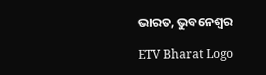ଭାରତ, ଭୁବନେଶ୍ବର

ETV Bharat Logo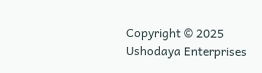Copyright © 2025 Ushodaya Enterprises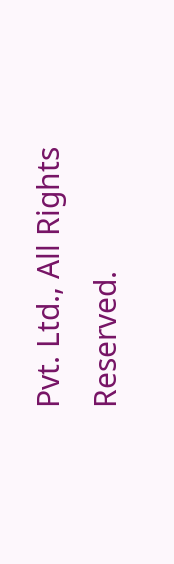Pvt. Ltd., All Rights Reserved.